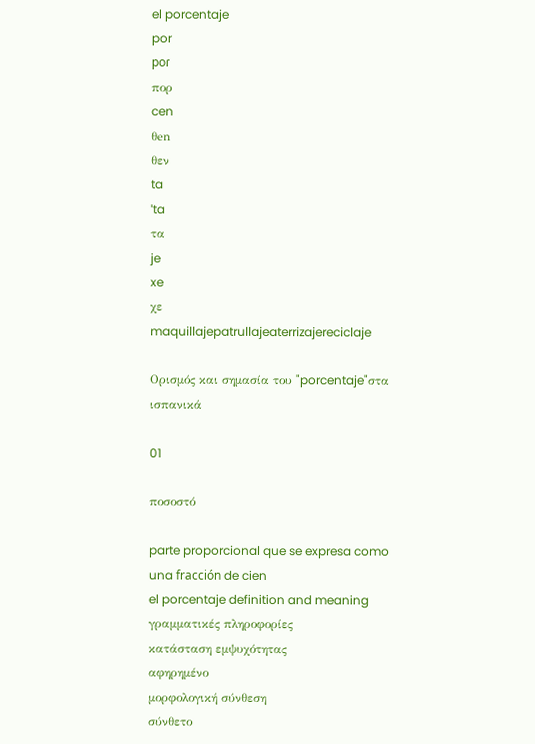el porcentaje
por
poɾ
πορ
cen
θen
θεν
ta
ˈta
τα
je
xe
χε
maquillajepatrullajeaterrizajereciclaje

Ορισμός και σημασία του "porcentaje"στα ισπανικά

01

ποσοστό

parte proporcional que se expresa como una fracción de cien
el porcentaje definition and meaning
γραμματικές πληροφορίες
κατάσταση εμψυχότητας
αφηρημένο
μορφολογική σύνθεση
σύνθετο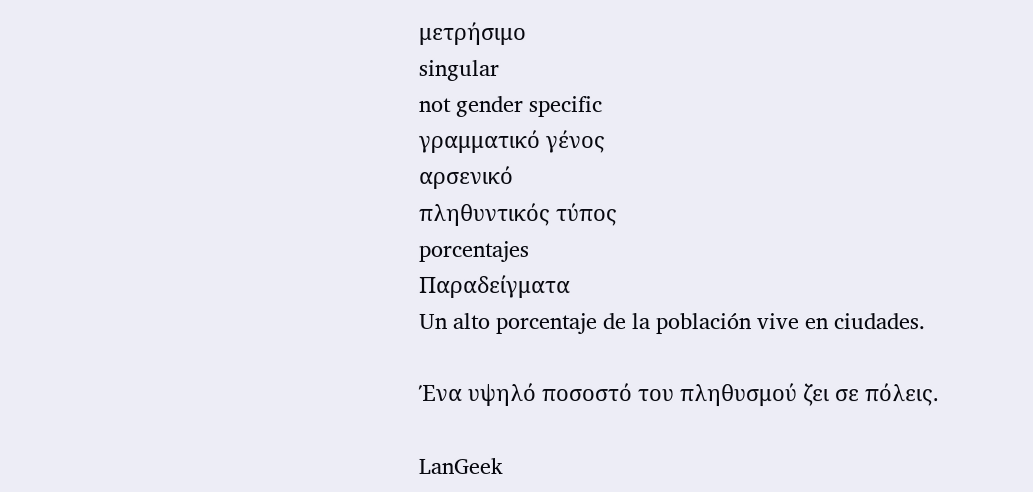μετρήσιμο
singular
not gender specific
γραμματικό γένος
αρσενικό
πληθυντικός τύπος
porcentajes
Παραδείγματα
Un alto porcentaje de la población vive en ciudades.

Ένα υψηλό ποσοστό του πληθυσμού ζει σε πόλεις.

LanGeek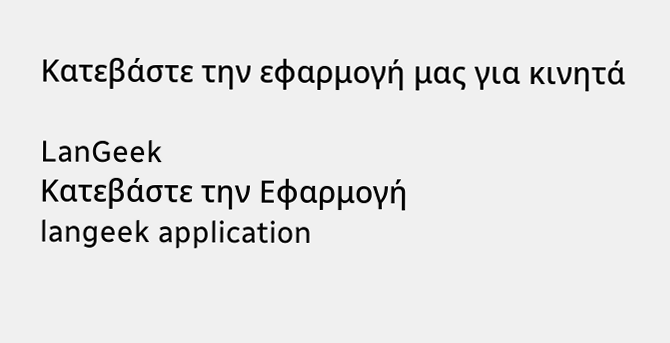Κατεβάστε την εφαρμογή μας για κινητά

LanGeek
Κατεβάστε την Εφαρμογή
langeek application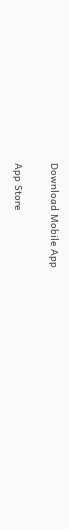Download Mobile App

App Store